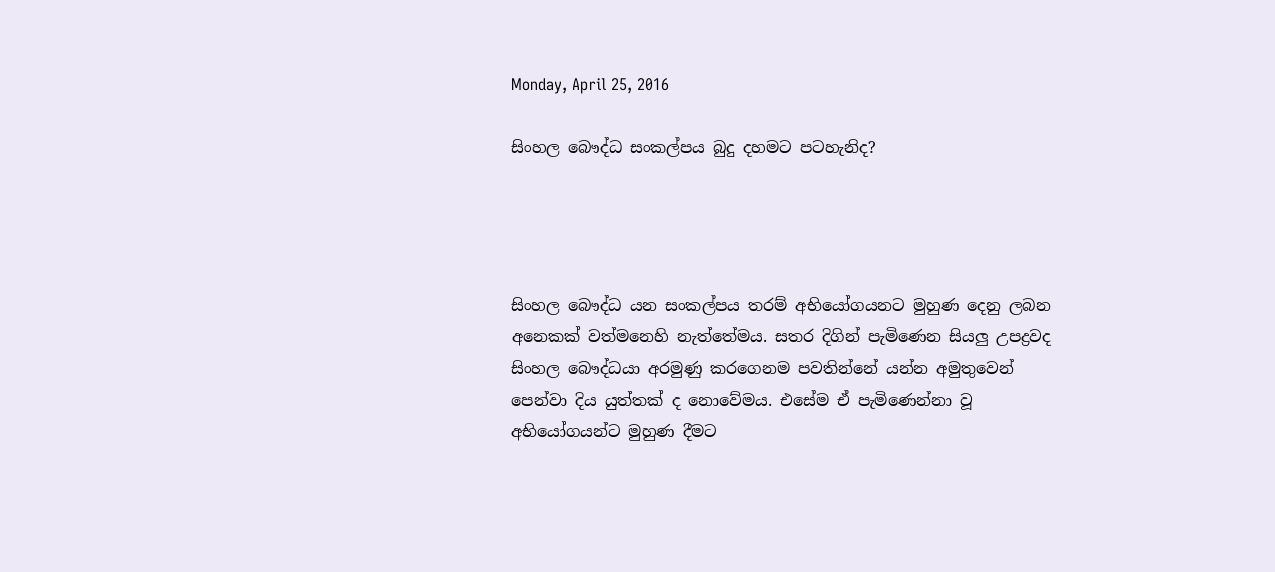Monday, April 25, 2016

සිංහල බෞද්ධ සංකල්පය බුදු දහමට පටහැනිද?




සිංහල බෞද්ධ යන සංකල්පය තරම් අභියෝගයනට මුහුණ දෙනු ලබන අනෙකක් වත්මනෙහි නැත්තේමය. සතර දිගින් පැමිණෙන සියලු උපද්‍රවද සිංහල බෞද්ධයා අරමුණු කරගෙනම පවතින්නේ යන්න අමුතුවෙන් පෙන්වා දිය යුත්තක් ද නොවේමය. එසේම ඒ පැමිණෙන්නා වූ අභියෝගයන්ට මුහුණ දීමට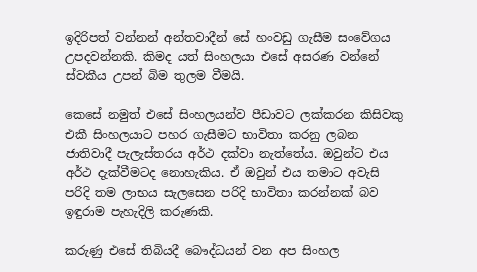ඉදිරිපත් වන්නන් අන්තවාදීන් සේ හංවඩු ගැසීම සංවේගය උපදවන්නකි. කිමද යත් සිංහලයා එසේ අසරණ වන්නේ ස්වකීය උපන් බිම තුලම වීමයි.

කෙසේ නමුත් එසේ සිංහලයන්ව පීඩාවට ලක්කරන කිසිවකු එකී සිංහලයාට පහර ගැසීමට භාවිතා කරනු ලබන ජාතිවාදී පැලැස්තරය අර්ථ දක්වා නැත්තේය. ඔවුන්ට එය අර්ථ දැක්වීමටද නොහැකිය. ඒ ඔවුන් එය තමාට අවැසි පරිදි තම ලාභය සැලසෙන පරිදි භාවිතා කරන්නක් බව ඉඳුරාම පැහැදිලි කරුණකි.

කරුණු එසේ තිබියදී බෞද්ධයන් වන අප සිංහල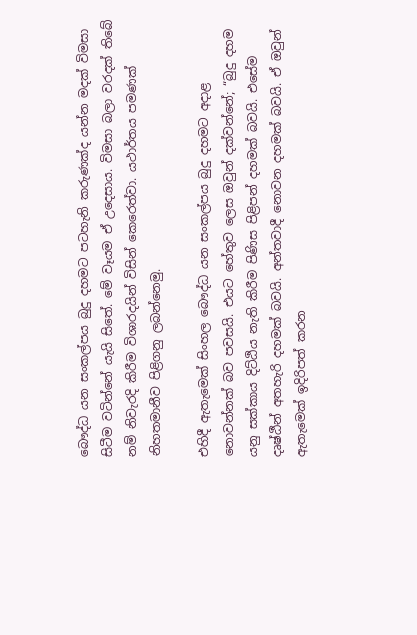බෞද්ධ යන සංකල්පය බුදු දහමට පටහැනි කරුණක්ද යන්න මදක් විමසා සිටීම වටින්නේ යැයි සිතේ. මේ වෑයම ඒ උදෙසාය. විමසා බලා වරදක් තිබේ නම් නිවැරදි කිරීම විශාරදයින් විසින් කෙරෙත්වා. යථාර්තය පමණක් නිහතමානීව පිළිගනු ලබන්නෙමු.

එහිදී ඇතැමෙක් සිංහල බෞද්ධ යන සංකල්පය බුදු දහමට අදාළ නොවන්නක් බව පවසයි. එයට හේතුව ලෙස ඔවුන් දක්වන්නේ; “බුදු දහම යනු සක්කාය දිට්ඨිය නැති කිරීම පිණිස පිළිපන් දහමක් බවයි. එසේම දෘෂ්ඨීන් අතහැරි දහමක් බවයි. අන්තවාදී නොවන දහමක් බවයි. ඒ ඔවුන් ඇතැමෙක් ඉදිරිපත් කරන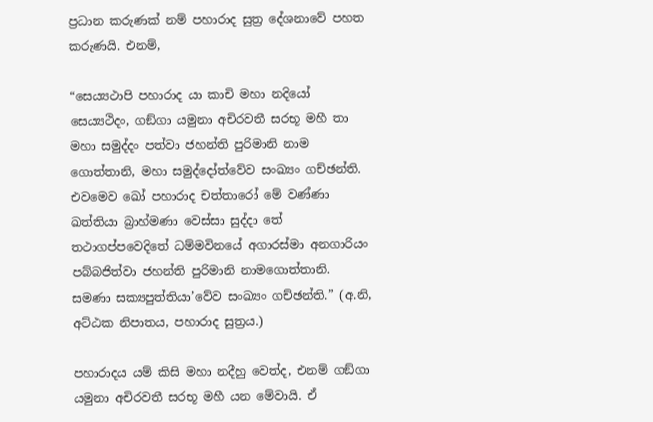ප්‍රධාන කරුණක් නම් පහාරාද සුත්‍ර දේශනාවේ පහත කරුණයි. එනම්,

“සෙය්‍යථාපි පහාරාද යා කාචි මහා නදියෝ සෙය්‍යථිදං, ගඞ්ගා යමුනා අචිරවතී සරභූ මහී තා මහා සමුද්දං පත්වා ජහන්ති පුරිමානි නාම ගොත්තානි, මහා සමුද්දෝත්වේව සංඛ්‍යං ගච්ඡන්ති. එවමෙව ඛෝ පහාරාද චත්තාරෝ මේ වණ්ණා ඛත්තියා බ්‍රාහ්මණා වෙස්සා සුද්දා තේ තථාගප්පවෙදිතේ ධම්මවිනයේ අගාරස්මා අනගාරියං පබ්බජිත්වා ජහන්ති පුරිමානි නාමගොත්තානි. සමණා සක්‍යපුත්තියා’වේව සංඛ්‍යං ගච්ඡන්ති.” (අ.නි, අට්ඨක නිපාතය, පහාරාද සුත්‍රය.)

පහාරාදය යම් කිසි මහා නදීහු වෙත්ද, එනම් ගඞ්ගා යමුනා අචිරවතී සරභූ මහී යන මේවායි. ඒ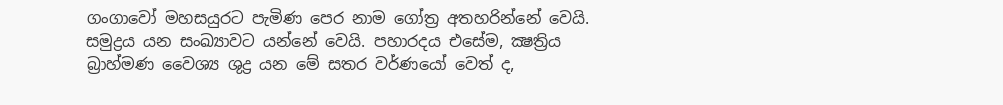ගංගාවෝ මහසයුරට පැමිණ පෙර නාම ගෝත්‍ර අතහරින්නේ වෙයි. සමුද්‍රය යන සංඛ්‍යාවට යන්නේ වෙයි. පහාරදය එසේම, ක්‍ෂත්‍රිය බ්‍රාහ්මණ වෛශ්‍ය ශුද්‍ර යන මේ සතර වර්ණයෝ වෙත් ද,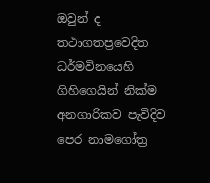ඔවුන් ද තථාගතප්‍රවෙදිත ධර්මවිනයෙහි ගිහිගෙයින් නික්ම අනගාරිකව පැවිදිව පෙර නාමගෝත්‍ර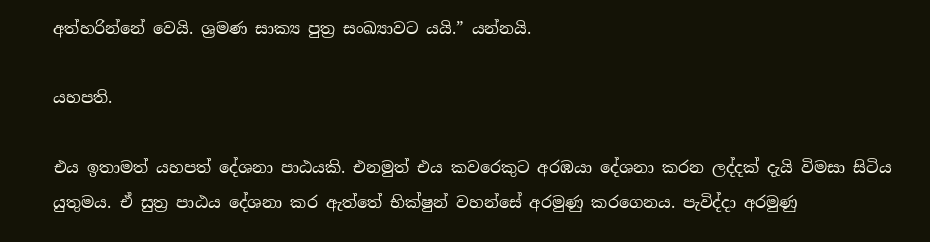අත්හරින්නේ වෙයි. ශ්‍රමණ සාක්‍ය පුත්‍ර සංඛ්‍යාවට යයි.” යන්නයි.

යහපති.

එය ඉතාමත් යහපත් දේශනා පාඨයකි. එනමුත් එය කවරෙකුට අරඹයා දේශනා කරන ලද්දක් දැයි විමසා සිටිය යුතුමය. ඒ සුත්‍ර පාඨය දේශනා කර ඇත්තේ භික්ෂුන් වහන්සේ අරමුණු කරගෙනය. පැවිද්දා අරමුණු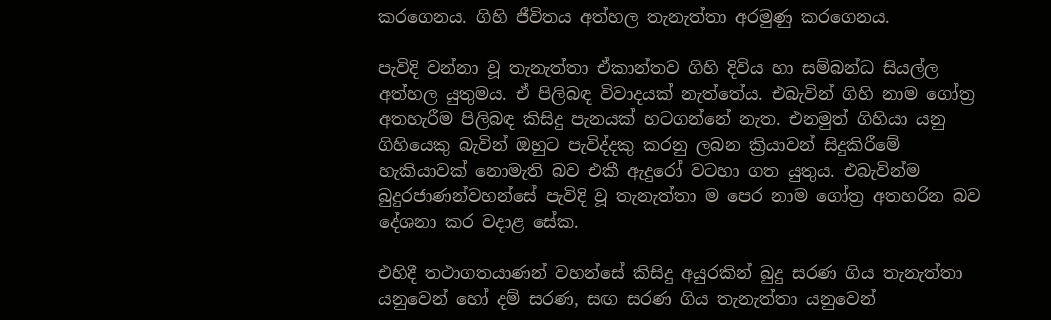කරගෙනය. ගිහි ජීවිතය අත්හල තැනැත්තා අරමුණු කරගෙනය.

පැවිදි වන්නා වූ තැනැත්තා ඒකාන්තව ගිහි දිවිය හා සම්බන්ධ සියල්ල අත්හල යුතුමය. ඒ පිලිබඳ විවාදයක් නැත්තේය. එබැවින් ගිහි නාම ගෝත්‍ර අතහැරීම පිලිබඳ කිසිදු පැනයක් හටගන්නේ නැත. එනමුත් ගිහියා යනු ගිහියෙකු බැවින් ඔහුට පැවිද්දකු කරනු ලබන ක්‍රියාවන් සිදුකිරීමේ හැකියාවක් නොමැති බව එකී ඇදුරෝ වටහා ගත යුතුය. එබැවින්ම බුදුරජාණන්වහන්සේ පැවිදි වූ තැනැත්තා ම පෙර නාම ගෝත්‍ර අතහරින බව දේශනා කර වදාළ සේක.

එහිදී තථාගතයාණන් වහන්සේ කිසිදු අයුරකින් බුදු සරණ ගිය තැනැත්තා යනුවෙන් හෝ දම් සරණ, සඟ සරණ ගිය තැනැත්තා යනුවෙන්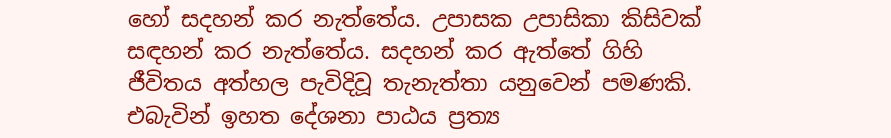හෝ සදහන් කර නැත්තේය. උපාසක උපාසිකා කිසිවක් සඳහන් කර නැත්තේය. සදහන් කර ඇත්තේ ගිහි ජීවිතය අත්හල පැවිදිවූ තැනැත්තා යනුවෙන් පමණකි. එබැවින් ඉහත දේශනා පාඨය ප්‍රත්‍ය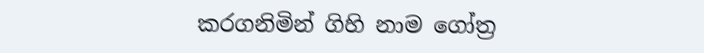කරගනිමින් ගිහි නාම ගෝත්‍ර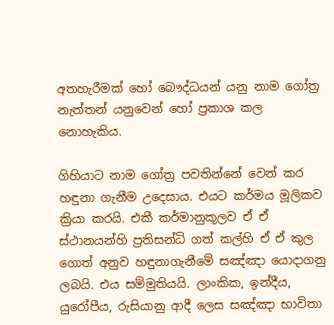අතහැරීමක් හෝ බෞද්ධයන් යනු නාම ගෝත්‍ර නැත්තන් යනුවෙන් හෝ ප්‍රකාශ කල නොහැකිය.

ගිහියාට නාම ගෝත්‍ර පවතින්නේ වෙන් කර හඳුනා ගැනීම උදෙසාය. එයට කර්මය මූලිකව ක්‍රියා කරයි. එකී කර්මානුකූලව ඒ ඒ ස්ථානයන්හි ප්‍රතිසන්ධි ගත් කල්හි ඒ ඒ කුල ගොත් අනුව හඳුනාගැනීමේ සඤ්ඤා යොදාගනු ලබයි. එය සම්මුතියයි. ලාංකික, ඉන්දීය, යුරෝපීය, රුසියානු ආදී ලෙස සඤ්ඤා භාවිතා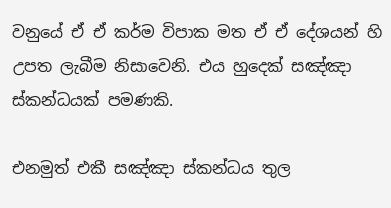වනුයේ ඒ ඒ කර්ම විපාක මත ඒ ඒ දේශයන් හි උපත ලැබීම නිසාවෙනි. එය හුදෙක් සඤ්ඤා ස්කන්ධයක් පමණකි.

එනමුත් එකී සඤ්ඤා ස්කන්ධය තුල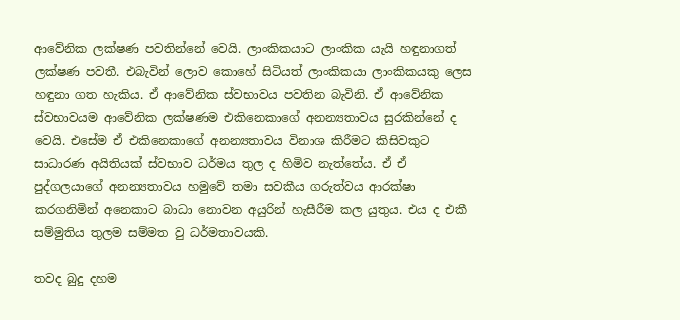ආවේනික ලක්ෂණ පවතින්නේ වෙයි. ලාංකිකයාට ලාංකික යැයි හඳුනාගත් ලක්ෂණ පවතී. එබැවින් ලොව කොහේ සිටියත් ලාංකිකයා ලාංකිකයකු ලෙස හඳුනා ගත හැකිය. ඒ ආවේනික ස්වභාවය පවතින බැවිනි. ඒ ආවේනික ස්වභාවයම ආවේනික ලක්ෂණම එකිනෙකාගේ අනන්‍යතාවය සුරකින්නේ ද වෙයි. එසේම ඒ එකිනෙකාගේ අනන්‍යතාවය විනාශ කිරීමට කිසිවකුට සාධාරණ අයිතියක් ස්වභාව ධර්මය තුල ද හිමිව නැත්තේය. ඒ ඒ පුද්ගලයාගේ අනන්‍යතාවය හමුවේ තමා සවකීය ගරුත්වය ආරක්ෂා කරගනිමින් අනෙකාට බාධා නොවන අයුරින් හැසීරීම කල යුතුය. එය ද එකී සම්මුතිය තුලම සම්මත වු ධර්මතාවයකි.

තවද බුදු දහම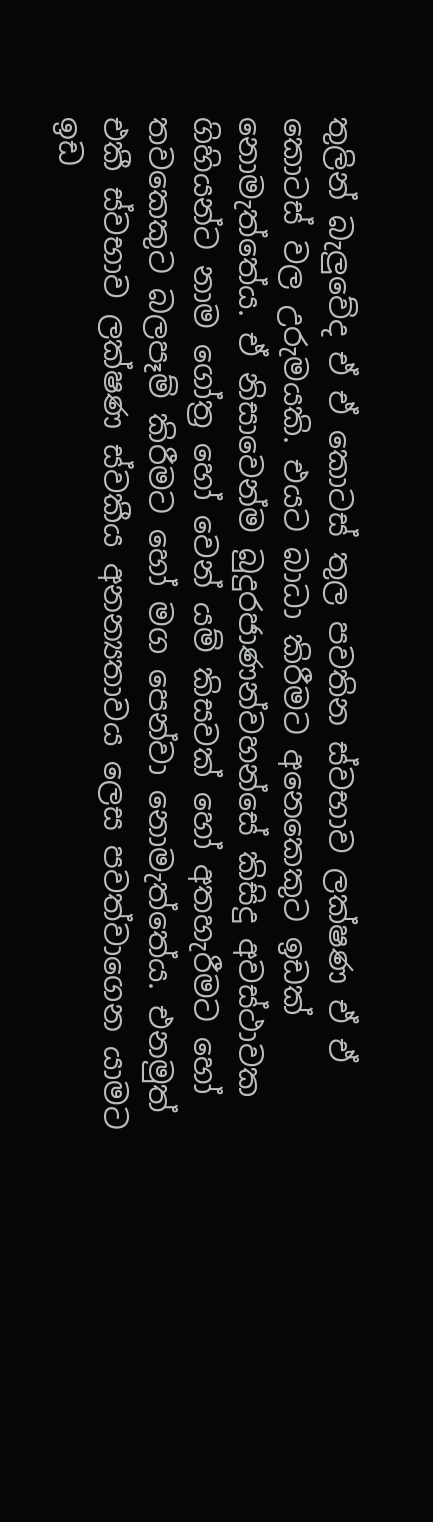තුලින් බැලුවේද ඒ ඒ කොටස් තුල පවතින ස්වභාව ලක්ෂණ ඒ ඒ කොටස් වල උරුමයකි. එයට බාධා කිරීමට අනෙකෙකුට ඉඩක් නොමැත්තේය. ඒ නිසාවෙන්ම බුදුරජාණන්වහන්සේ කිසිදු අවස්ථාවක ගිහියන්ට නාම ගෝත්‍ර හෝ වෙන් යම් කිසවක් හෝ අතහැරීමට හෝ තවකෙකුට බලපෑම් කිරීමට හෝ මග පෙන්වා නොමැත්තේය. එනමුත් එකී ස්වභාව ලක්ෂණ ස්වකීය අනන්‍යතාවය ලෙස පවත්වාගෙන යාමට ඉඩ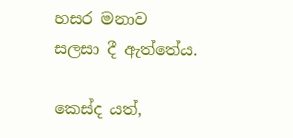හසර මනාව සලසා දී ඇත්තේය.

කෙස්ද යත්,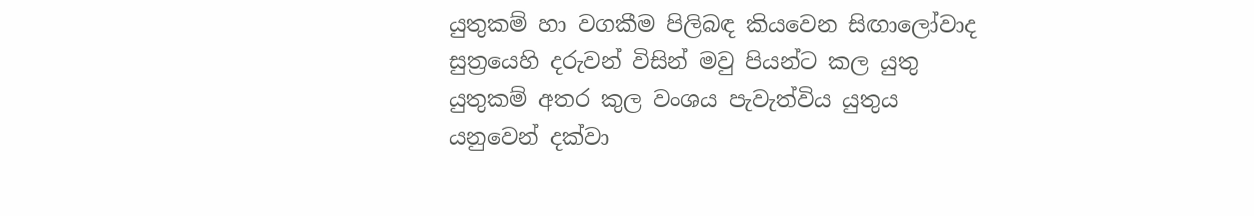යුතුකම් හා වගකීම පිලිබඳ කියවෙන සිඟාලෝවාද සුත්‍රයෙහි දරුවන් විසින් මවු පියන්ට කල යුතු යුතුකම් අතර කුල වංශය පැවැත්විය යුතුය යනුවෙන් දක්වා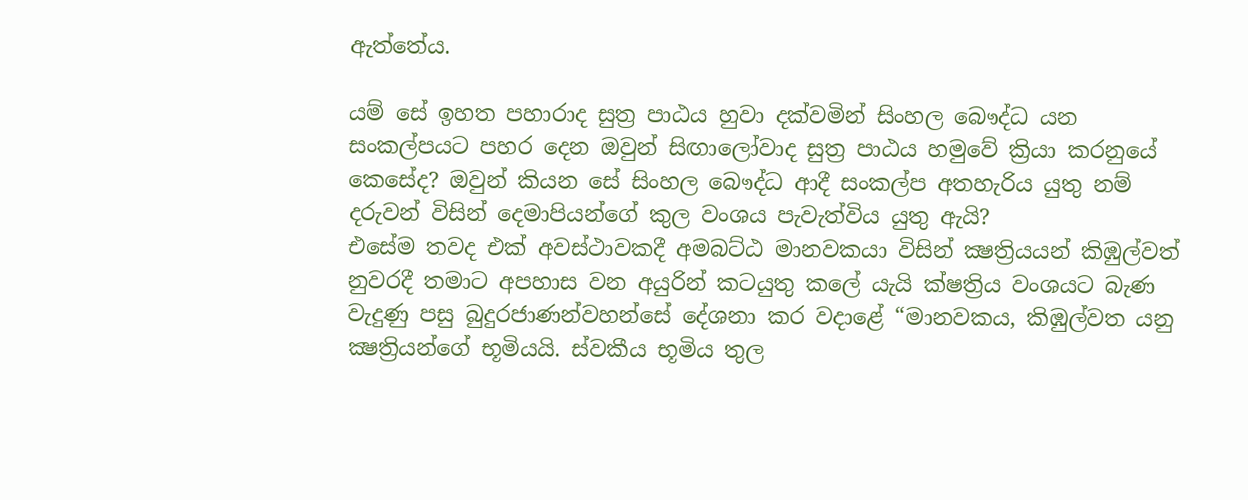ඇත්තේය.

යම් සේ ඉහත පහාරාද සුත්‍ර පාඨය හුවා දක්වමින් සිංහල බෞද්ධ යන සංකල්පයට පහර දෙන ඔවුන් සිඟාලෝවාද සුත්‍ර පාඨය හමුවේ ක්‍රියා කරනුයේ කෙසේද? ඔවුන් කියන සේ සිංහල බෞද්ධ ආදී සංකල්ප අතහැරිය යුතු නම් දරුවන් විසින් දෙමාපියන්ගේ කුල වංශය පැවැත්විය යුතු ඇයි?
එසේම තවද එක් අවස්ථාවකදී අමබට්ඨ මානවකයා විසින් ක්‍ෂත්‍රියයන් කිඹුල්වත් නුවරදී තමාට අපහාස වන අයුරින් කටයුතු කලේ යැයි ක්ෂත්‍රිය වංශයට බැණ වැදුණු පසු බුදුරජාණන්වහන්සේ දේශනා කර වදාළේ “මානවකය, කිඹුල්වත යනු ක්‍ෂත්‍රියන්ගේ භූමියයි. ස්වකීය භූමිය තුල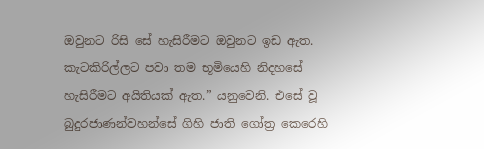ඔවුනට රිසි සේ හැසිරීමට ඔවුනට ඉඩ ඇත. කැටකිරිල්ලට පවා තම භූමියෙහි නිදහසේ හැසිරීමට අයිතියක් ඇත.” යනුවෙනි. එසේ වූ බුදුරජාණන්වහන්සේ ගිහි ජාති ගෝත්‍ර කෙරෙහි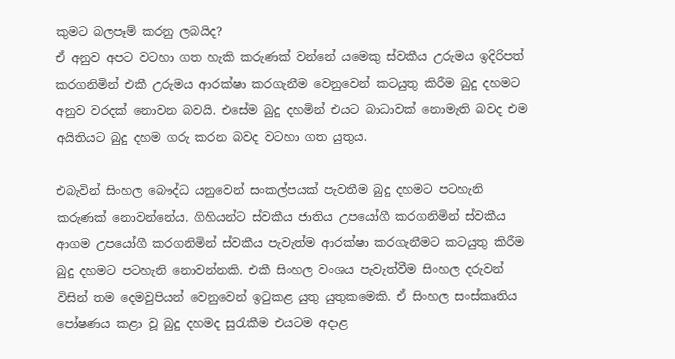කුමට බලපෑම් කරනු ලබයිද?
ඒ අනුව අපට වටහා ගත හැකි කරුණක් වන්නේ යමෙකු ස්වකීය උරුමය ඉදිරිපත් කරගනිමින් එකී උරුමය ආරක්ෂා කරගැනීම වෙනුවෙන් කටයුතු කිරීම බුදු දහමට අනුව වරදක් නොවන බවයි. එසේම බුදු දහමින් එයට බාධාවක් නොමැති බවද එම අයිතියට බුදු දහම ගරු කරන බවද වටහා ගත යුතුය.

එබැවින් සිංහල බෞද්ධ යනුවෙන් සංකල්පයක් පැවතීම බුදු දහමට පටහැනි කරුණක් නොවන්නේය. ගිහියන්ට ස්වකීය ජාතිය උපයෝගී කරගනිමින් ස්වකීය ආගම උපයෝගී කරගනිමින් ස්වකීය පැවැත්ම ආරක්ෂා කරගැනීමට කටයුතු කිරීම බුදු දහමට පටහැනි නොවන්නකි. එකී සිංහල වංශය පැවැත්වීම සිංහල දරුවන් විසින් තම දෙමවුපියන් වෙනුවෙන් ඉටුකළ යුතු යුතුකමෙකි. ඒ සිංහල සංස්කෘතිය පෝෂණය කළා වූ බුදු දහමද සුරැකීම එයටම අදාළ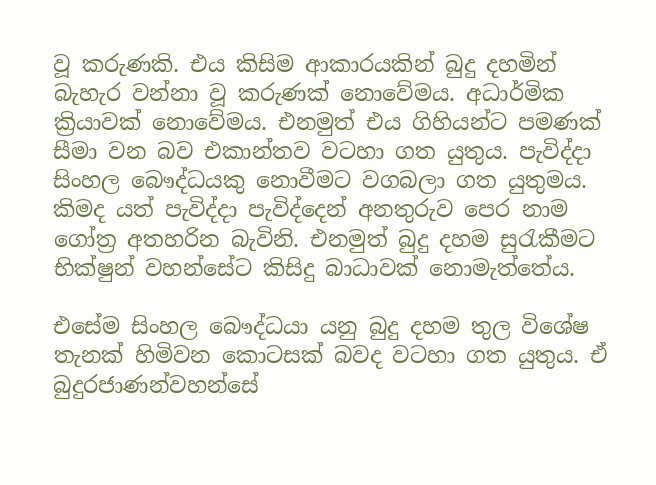වූ කරුණකි. එය කිසිම ආකාරයකින් බුදු දහමින් බැහැර වන්නා වූ කරුණක් නොවේමය. අධාර්මික ක්‍රියාවක් නොවේමය. එනමුත් එය ගිහියන්ට පමණක් සීමා වන බව එකාන්තව වටහා ගත යුතුය. පැවිද්දා සිංහල බෞද්ධයකු නොවීමට වගබලා ගත යුතුමය. කිමද යත් පැවිද්දා පැවිද්දෙන් අනතුරුව පෙර නාම ගෝත්‍ර අතහරින බැවිනි. එනමුත් බුදු දහම සුරැකීමට භික්ෂුන් වහන්සේට කිසිදු බාධාවක් නොමැත්තේය.

එසේම සිංහල බෞද්ධයා යනු බුදු දහම තුල විශේෂ තැනක් හිමිවන කොටසක් බවද වටහා ගත යුතුය. ඒ බුදුරජාණන්වහන්සේ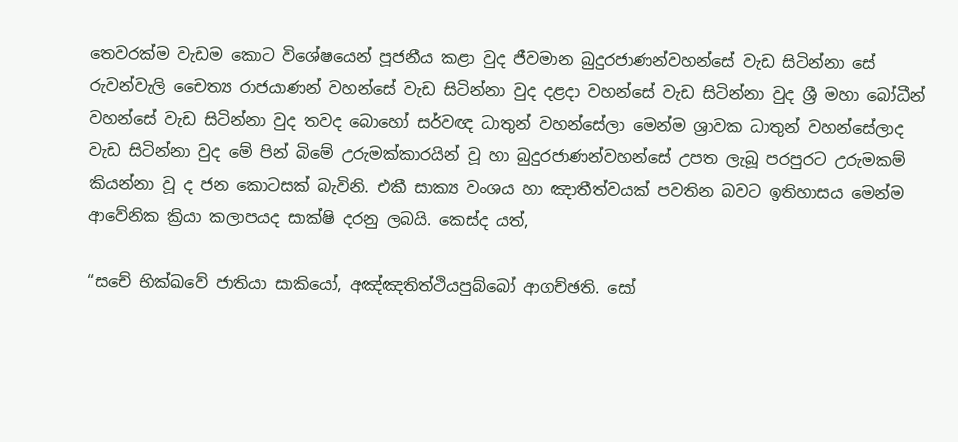තෙවරක්ම වැඩම කොට විශේෂයෙන් පූජනීය කළා වුද ජීවමාන බුදුරජාණන්වහන්සේ වැඩ සිටින්නා සේ රුවන්වැලි චෛත්‍ය රාජයාණන් වහන්සේ වැඩ සිටින්නා වුද දළදා වහන්සේ වැඩ සිටින්නා වුද ශ්‍රී මහා බෝධීන් වහන්සේ වැඩ සිටින්නා වුද තවද බොහෝ සර්වඥ ධාතුන් වහන්සේලා මෙන්ම ශ්‍රාවක ධාතුන් වහන්සේලාද වැඩ සිටින්නා වුද මේ පින් බිමේ උරුමක්කාරයින් වූ හා බුදුරජාණන්වහන්සේ උපත ලැබූ පරපුරට උරුමකම් කියන්නා වූ ද ජන කොටසක් බැවිනි. එකී සාක්‍ය වංශය හා ඤාතීත්වයක් පවතින බවට ඉතිහාසය මෙන්ම ආවේනික ක්‍රියා කලාපයද සාක්ෂි දරනු ලබයි. කෙස්ද යත්,

“සචේ භික්ඛවේ ජාතියා සාකියෝ, අඤ්ඤතිත්ථියපුබ්බෝ ආගච්ඡති. සෝ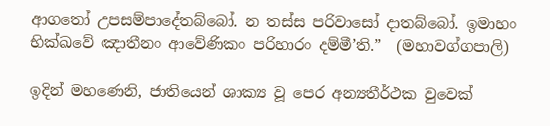ආගතෝ උපසම්පාදේතබ්බෝ. න තස්ස පරිවාසෝ දාතබ්බෝ. ඉමාහං භික්ඛවේ ඤාතීනං ආවේණිකං පරිහාරං දම්මී’ති.”  (මහාවග්ගපාලි)

ඉදින් මහණෙනි, ජාතියෙන් ශාක්‍ය වූ පෙර අන්‍යතීර්ථක වුවෙක්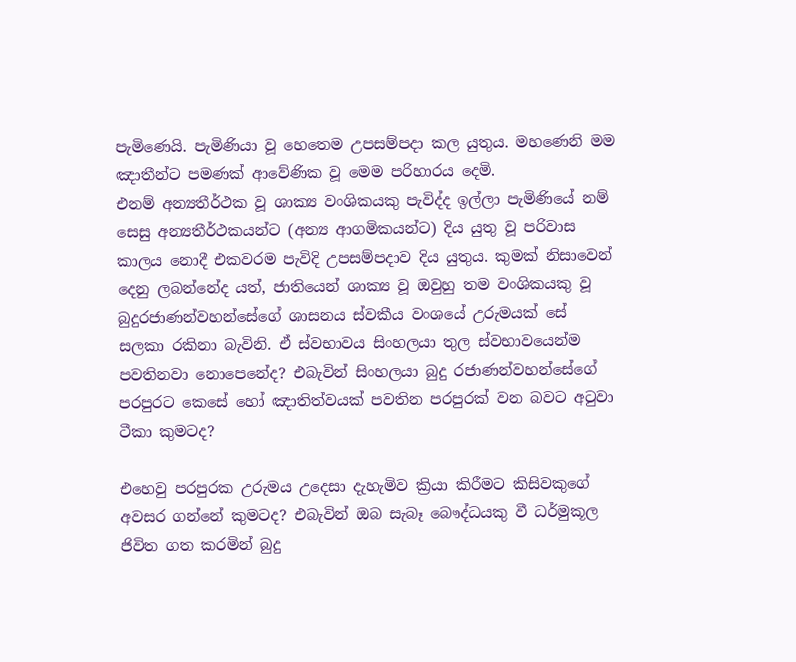පැමිණෙයි. පැමිණියා වූ හෙතෙම උපසම්පදා කල යුතුය. මහණෙනි මම ඤාතීන්ට පමණක් ආවේණික වූ මෙම පරිහාරය දෙමි.
එනම් අන්‍යතීර්ථක වූ ශාක්‍ය වංශිකයකු පැවිද්ද ඉල්ලා පැමිණියේ නම් සෙසු අන්‍යතීර්ථකයන්ට (අන්‍ය ආගමිකයන්ට) දිය යුතු වූ පරිවාස කාලය නොදී එකවරම පැවිදි උපසම්පදාව දිය යුතුය. කුමක් නිසාවෙන් දෙනු ලබන්නේද යත්, ජාතියෙන් ශාක්‍ය වූ ඔවුහු තම වංශිකයකු වූ බුදුරජාණන්වහන්සේගේ ශාසනය ස්වකීය වංශයේ උරුමයක් සේ සලකා රකිනා බැවිනි. ඒ ස්වභාවය සිංහලයා තුල ස්වභාවයෙන්ම පවතිනවා නොපෙනේද? එබැවින් සිංහලයා බුදු රජාණන්වහන්සේගේ පරපුරට කෙසේ හෝ ඤාතිත්වයක් පවතින පරපුරක් වන බවට අටුවා ටීකා කුමටද?

එහෙවු පරපුරක උරුමය උදෙසා දැහැමිව ක්‍රියා කිරීමට කිසිවකුගේ අවසර ගන්නේ කුමටද? එබැවින් ඔබ සැබෑ බෞද්ධයකු වී ධර්මුකූල ජිවිත ගත කරමින් බුදු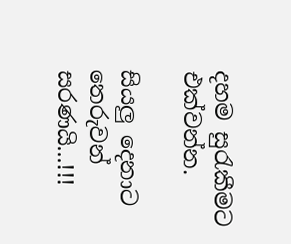දහම සුරැකීමට එක්වන්න.

සියලු දෙනාට තෙරුවන් සරණයි...!!!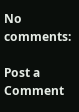No comments:

Post a Comment